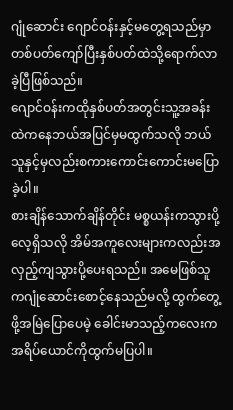ဂျုံဆောင်း ဂျောင်ဝန်းနှင့်မတွေ့ရသည်မှာတစ်ပတ်ကျော်ပြီးနှစ်ပတ်ထဲသို့ရောက်လာခဲ့ပြီဖြစ်သည်။
ဂျောင်ဝန်းကထိုနှစ်ပတ်အတွင်းသူ့အခန်းထဲကနေဘယ်အပြင်မှမထွက်သလို ဘယ်သူနှင့်မှလည်းစကားကောင်းကောင်းမပြောခဲ့ပါ။
စားချိန်သောက်ချိန်တိုင်း မစ္စယန်းကသွားပို့လေ့ရှိသလို အိမ်အကူလေးများကလည်းအလှည့်ကျသွားပို့ပေးရသည်။ အမေဖြစ်သူကဂျုံဆောင်းစောင့်နေသည်မလို့ ထွက်တွေ့ဖို့အမြဲပြောပေမဲ့ ခေါင်းမာသည့်ကလေးက အရိပ်ယောင်ကိုထွက်မပြပါ။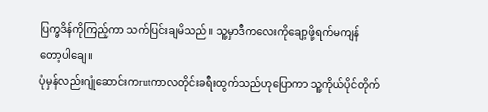ပြက္ခဒိန်ကိုကြည့်ကာ သက်ပြင်းချမိသည်။ သူ့မှာဒီကလေးကိုချော့ဖို့ရက်မကျန်တော့ပါချေ။
ပုံမှန်လည်းဂျုံဆောင်းကrutကာလတိုင်းခရီးထွက်သည်ဟုပြောကာ သူ့ကိုယ်ပိုင်တိုက်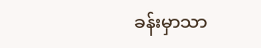ခန်းမှာသာ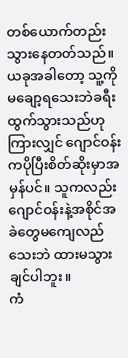တစ်ယောက်တည်းသွားနေတတ်သည်။ ယခုအခါတော့ သူ့ကိုမချော့ရသေးဘဲခရီးထွက်သွားသည်ဟုကြားလျှင် ဂျောင်ဝန်းကပိုပြီးစိတ်ဆိုးမှာအမှန်ပင်။ သူကလည်းဂျောင်ဝန်းနဲ့အစိုင်အခဲတွေမကျေလည်သေးဘဲ ထားမသွားချင်ပါဘူး။
ကံ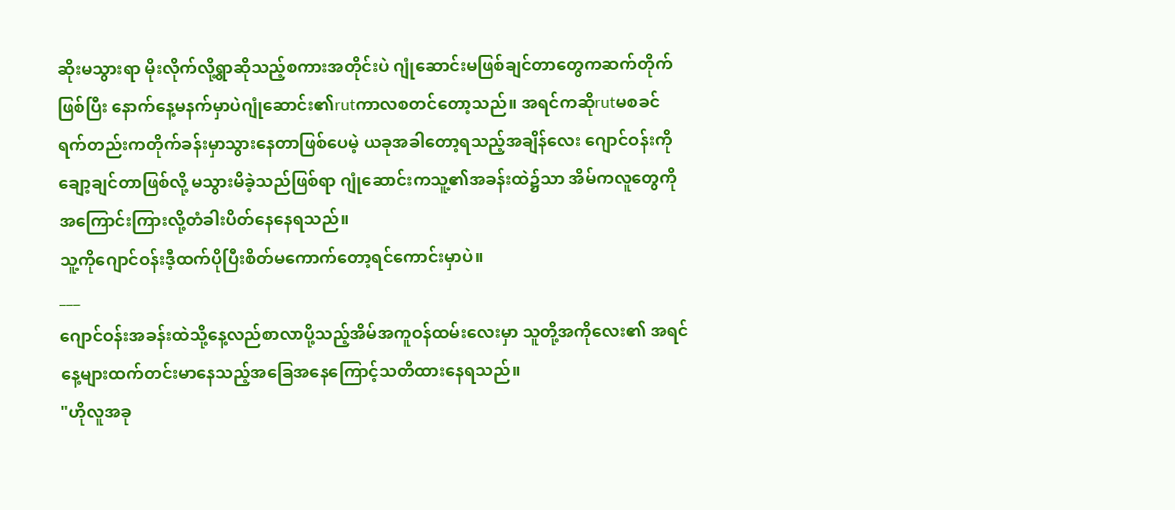ဆိုးမသွားရာ မိုးလိုက်လို့ရွာဆိုသည့်စကားအတိုင်းပဲ ဂျုံဆောင်းမဖြစ်ချင်တာတွေကဆက်တိုက်ဖြစ်ပြီး နောက်နေ့မနက်မှာပဲဂျုံဆောင်း၏rutကာလစတင်တော့သည်။ အရင်ကဆိုrutမစခင်ရက်တည်းကတိုက်ခန်းမှာသွားနေတာဖြစ်ပေမဲ့ ယခုအခါတော့ရသည့်အချိန်လေး ဂျောင်ဝန်းကိုချော့ချင်တာဖြစ်လို့ မသွားမိခဲ့သည်ဖြစ်ရာ ဂျုံဆောင်းကသူ့၏အခန်းထဲ၌သာ အိမ်ကလူတွေကိုအကြောင်းကြားလို့တံခါးပိတ်နေနေရသည်။
သူ့ကိုဂျောင်ဝန်းဒီ့ထက်ပိုပြီးစိတ်မကောက်တော့ရင်ကောင်းမှာပဲ။
___
ဂျောင်ဝန်းအခန်းထဲသို့နေ့လည်စာလာပို့သည့်အိမ်အကူဝန်ထမ်းလေးမှာ သူတို့အကိုလေး၏ အရင်နေ့များထက်တင်းမာနေသည့်အခြေအနေကြောင့်သတိထားနေရသည်။
"ဟိုလူအခု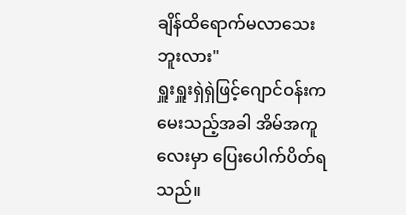ချိန်ထိရောက်မလာသေးဘူးလား"
ရှူးရှူးရှဲရှဲဖြင့်ဂျောင်ဝန်းကမေးသည့်အခါ အိမ်အကူလေးမှာ ပြေးပေါက်ပိတ်ရသည်။